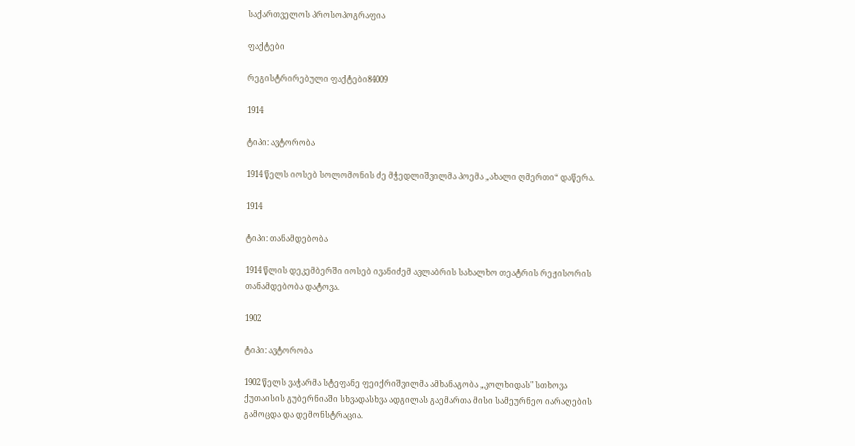საქართველოს პროსოპოგრაფია

ფაქტები

რეგისტრირებული ფაქტები84009

1914

ტიპი: ავტორობა

1914 წელს იოსებ სოლომონის ძე მჭედლიშვილმა პოემა „ახალი ღმერთი“ დაწერა.

1914

ტიპი: თანამდებობა

1914 წლის დეკემბერში იოსებ ივანიძემ ავლაბრის სახალხო თეატრის რეჟისორის თანამდებობა დატოვა.

1902

ტიპი: ავტორობა

1902 წელს ვაჭარმა სტეფანე ფეიქრიშვილმა ამხანაგობა „კოლხიდას" სთხოვა ქუთაისის გუბერნიაში სხვადასხვა ადგილას გაემართა მისი სამეურნეო იარაღების გამოცდა და დემონსტრაცია.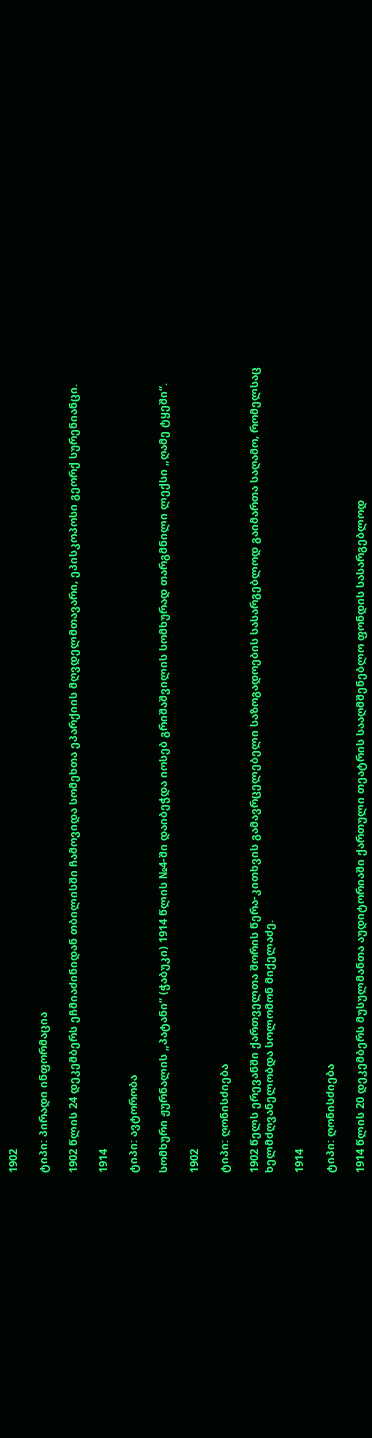1902

ტიპი: პირადი ინფორმაცია

1902 წლის 24 დეკემბერს ეჩმიაძინიდან თბილისში ჩამოვიდა სომეხთა ეპარქიის მღვდელმთავარი, ეპისკოპოსი გეორქ სურენიანცი.

1914

ტიპი: ავტორობა

სომხური ჟურნალის „პატანი“ (ჭაბუკი) 1914 წლის №4-ში დაიბეჭდა იოსებ გრიშაშვილის სომხურად თარგმნილი ლექსი „ღამე ტყეში“.

1902

ტიპი: ღონისძიება

1902 წელს ერევანში ქართველთა შორის წერა-კითხვის გამავრცელებელი საზოგადოების სასარგებლოდ გაიმართა საღამო, რომელსაც ხელმძღვანელობდა სოლომონ მიქელაძე.

1914

ტიპი: ღონისძიება

1914 წლის 20 დეკემბერს მუსულმანთა აუდიტორიაში ქართული თეატრის სააღმშენებლო ფონდის სასარგებლოდ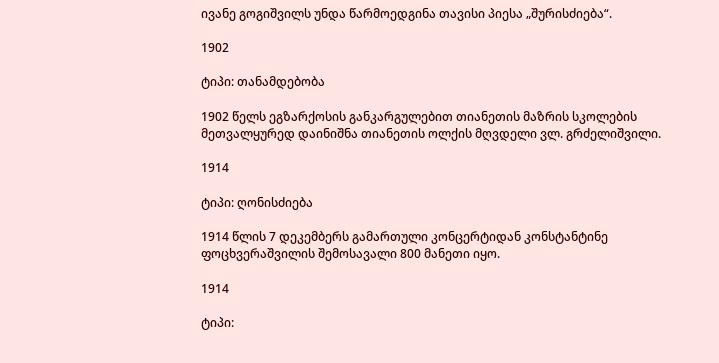ივანე გოგიშვილს უნდა წარმოედგინა თავისი პიესა „შურისძიება“.

1902

ტიპი: თანამდებობა

1902 წელს ეგზარქოსის განკარგულებით თიანეთის მაზრის სკოლების მეთვალყურედ დაინიშნა თიანეთის ოლქის მღვდელი ვლ. გრძელიშვილი.

1914

ტიპი: ღონისძიება

1914 წლის 7 დეკემბერს გამართული კონცერტიდან კონსტანტინე ფოცხვერაშვილის შემოსავალი 800 მანეთი იყო.

1914

ტიპი: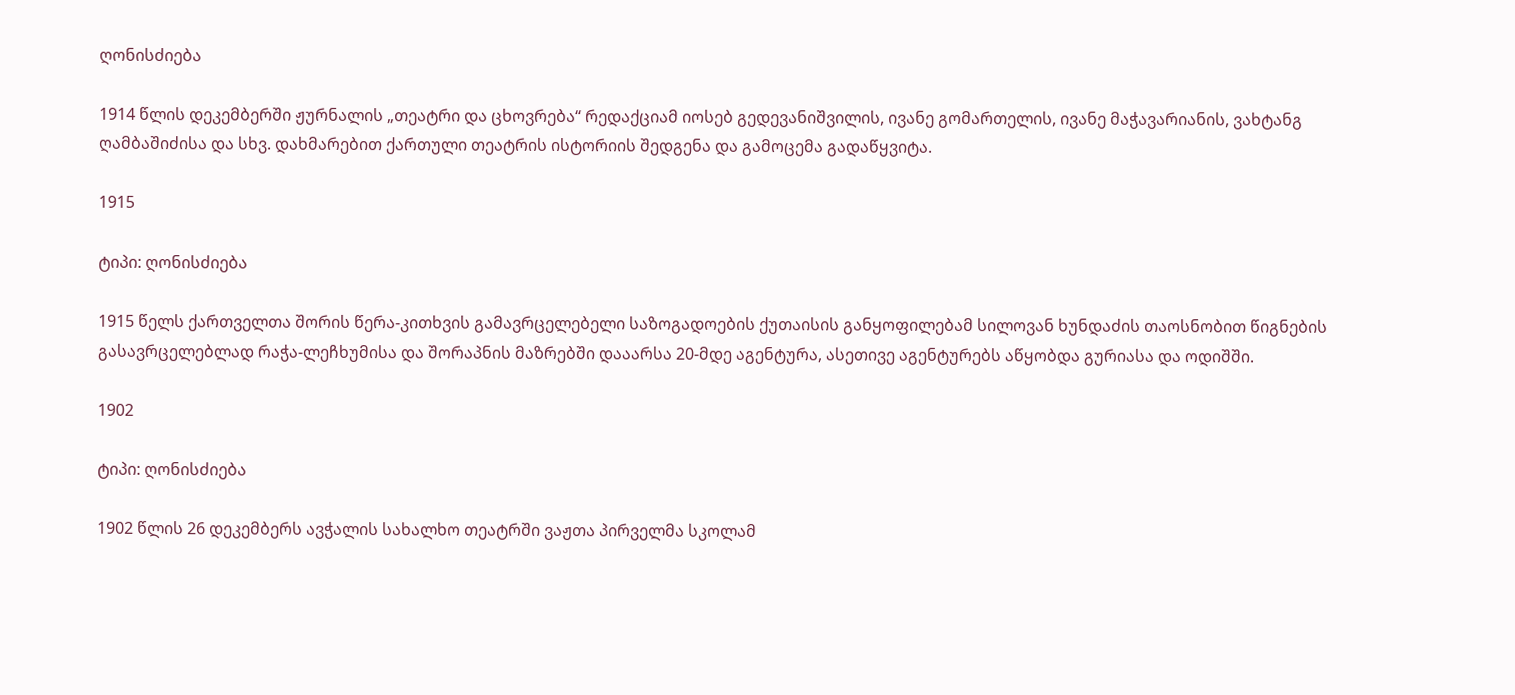ღონისძიება

1914 წლის დეკემბერში ჟურნალის „თეატრი და ცხოვრება“ რედაქციამ იოსებ გედევანიშვილის, ივანე გომართელის, ივანე მაჭავარიანის, ვახტანგ ღამბაშიძისა და სხვ. დახმარებით ქართული თეატრის ისტორიის შედგენა და გამოცემა გადაწყვიტა.

1915

ტიპი: ღონისძიება

1915 წელს ქართველთა შორის წერა-კითხვის გამავრცელებელი საზოგადოების ქუთაისის განყოფილებამ სილოვან ხუნდაძის თაოსნობით წიგნების გასავრცელებლად რაჭა-ლეჩხუმისა და შორაპნის მაზრებში დააარსა 20-მდე აგენტურა, ასეთივე აგენტურებს აწყობდა გურიასა და ოდიშში.

1902

ტიპი: ღონისძიება

1902 წლის 26 დეკემბერს ავჭალის სახალხო თეატრში ვაჟთა პირველმა სკოლამ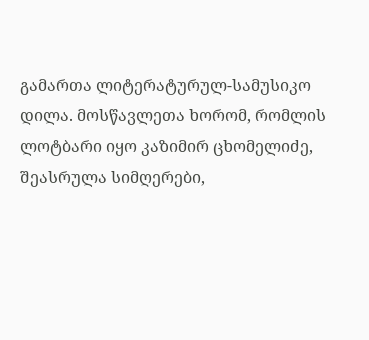გამართა ლიტერატურულ-სამუსიკო დილა. მოსწავლეთა ხორომ, რომლის ლოტბარი იყო კაზიმირ ცხომელიძე, შეასრულა სიმღერები,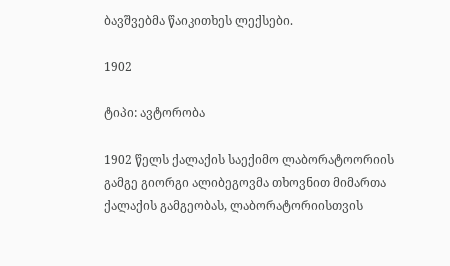ბავშვებმა წაიკითხეს ლექსები.

1902

ტიპი: ავტორობა

1902 წელს ქალაქის საექიმო ლაბორატოორიის გამგე გიორგი ალიბეგოვმა თხოვნით მიმართა ქალაქის გამგეობას, ლაბორატორიისთვის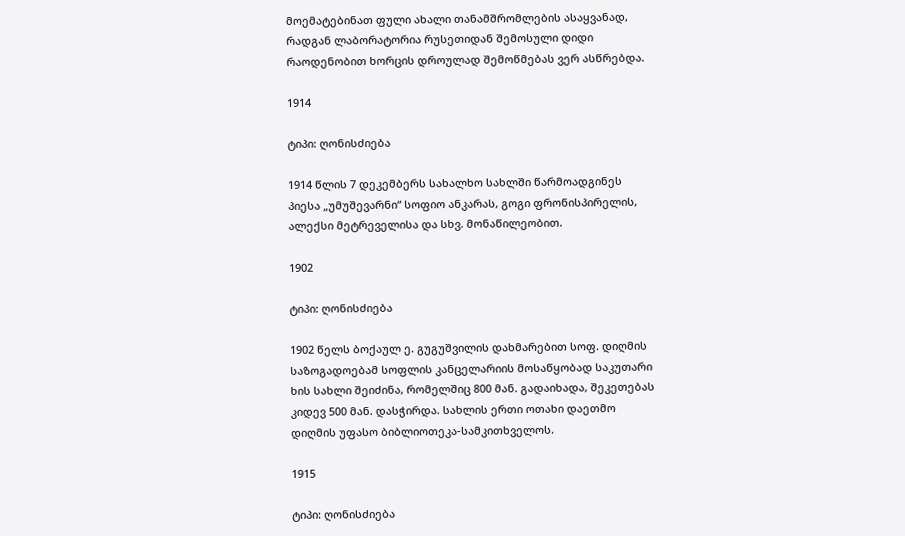მოემატებინათ ფული ახალი თანამშრომლების ასაყვანად, რადგან ლაბორატორია რუსეთიდან შემოსული დიდი რაოდენობით ხორცის დროულად შემოწმებას ვერ ასწრებდა.

1914

ტიპი: ღონისძიება

1914 წლის 7 დეკემბერს სახალხო სახლში წარმოადგინეს პიესა „უმუშევარნი“ სოფიო ანკარას, გოგი ფრონისპირელის, ალექსი მეტრეველისა და სხვ. მონაწილეობით.

1902

ტიპი: ღონისძიება

1902 წელს ბოქაულ ე. გუგუშვილის დახმარებით სოფ. დიღმის საზოგადოებამ სოფლის კანცელარიის მოსაწყობად საკუთარი ხის სახლი შეიძინა, რომელშიც 800 მან. გადაიხადა, შეკეთებას კიდევ 500 მან. დასჭირდა. სახლის ერთი ოთახი დაეთმო დიღმის უფასო ბიბლიოთეკა-სამკითხველოს.

1915

ტიპი: ღონისძიება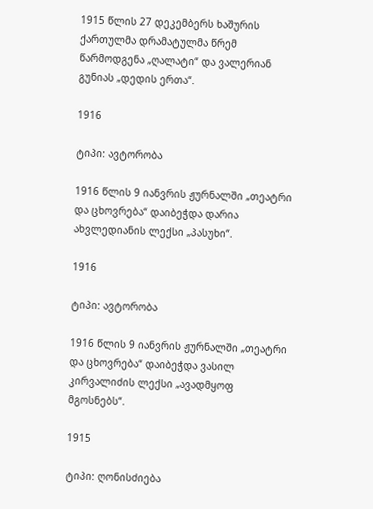1915 წლის 27 დეკემბერს ხაშურის ქართულმა დრამატულმა წრემ წარმოდგენა „ღალატი“ და ვალერიან გუნიას „დედის ერთა“.

1916

ტიპი: ავტორობა

1916 წლის 9 იანვრის ჟურნალში „თეატრი და ცხოვრება“ დაიბეჭდა დარია ახვლედიანის ლექსი „პასუხი“.

1916

ტიპი: ავტორობა

1916 წლის 9 იანვრის ჟურნალში „თეატრი და ცხოვრება“ დაიბეჭდა ვასილ კირვალიძის ლექსი „ავადმყოფ მგოსნებს“.

1915

ტიპი: ღონისძიება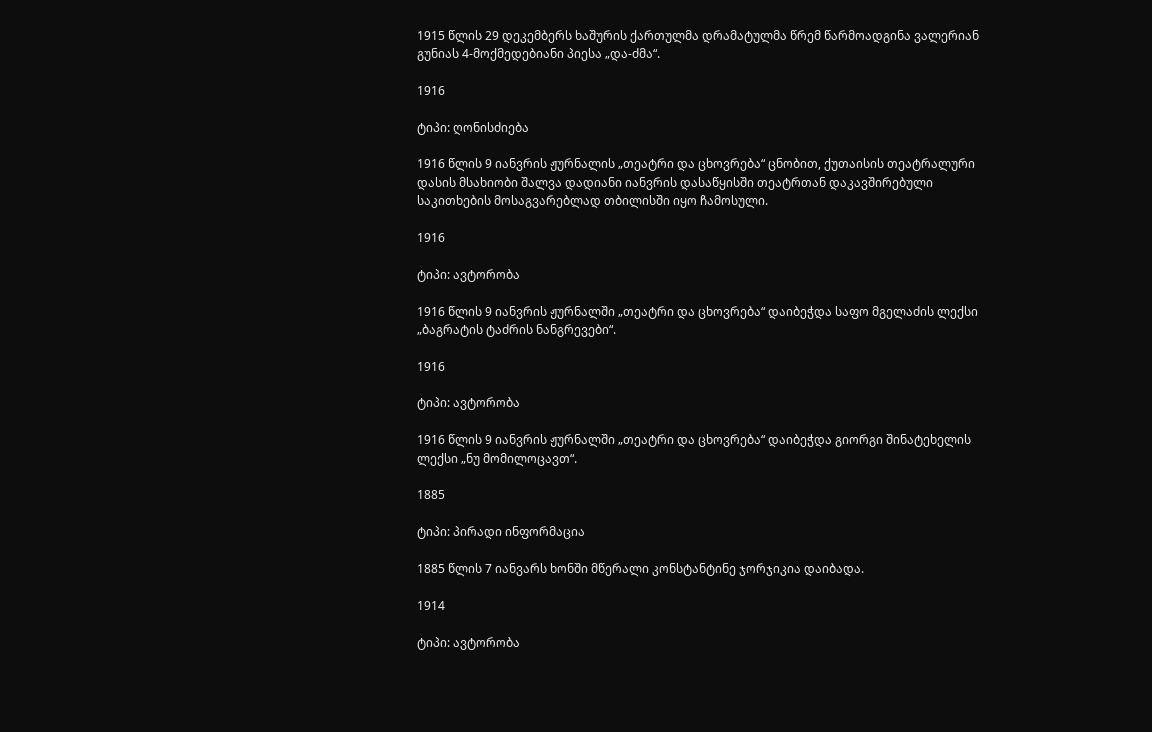1915 წლის 29 დეკემბერს ხაშურის ქართულმა დრამატულმა წრემ წარმოადგინა ვალერიან გუნიას 4-მოქმედებიანი პიესა „და-ძმა“.

1916

ტიპი: ღონისძიება

1916 წლის 9 იანვრის ჟურნალის „თეატრი და ცხოვრება“ ცნობით, ქუთაისის თეატრალური დასის მსახიობი შალვა დადიანი იანვრის დასაწყისში თეატრთან დაკავშირებული საკითხების მოსაგვარებლად თბილისში იყო ჩამოსული.

1916

ტიპი: ავტორობა

1916 წლის 9 იანვრის ჟურნალში „თეატრი და ცხოვრება“ დაიბეჭდა საფო მგელაძის ლექსი „ბაგრატის ტაძრის ნანგრევები“.

1916

ტიპი: ავტორობა

1916 წლის 9 იანვრის ჟურნალში „თეატრი და ცხოვრება“ დაიბეჭდა გიორგი შინატეხელის ლექსი „ნუ მომილოცავთ“.

1885

ტიპი: პირადი ინფორმაცია

1885 წლის 7 იანვარს ხონში მწერალი კონსტანტინე ჯორჯიკია დაიბადა.

1914

ტიპი: ავტორობა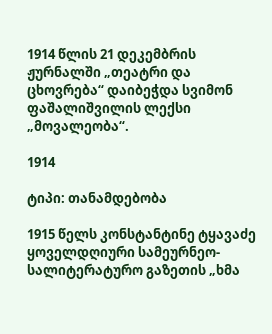1914 წლის 21 დეკემბრის ჟურნალში „თეატრი და ცხოვრება“ დაიბეჭდა სვიმონ ფაშალიშვილის ლექსი „მოვალეობა“.

1914

ტიპი: თანამდებობა

1915 წელს კონსტანტინე ტყავაძე ყოველდღიური სამეურნეო-სალიტერატურო გაზეთის „ხმა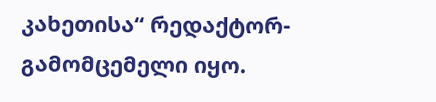კახეთისა“ რედაქტორ-გამომცემელი იყო.